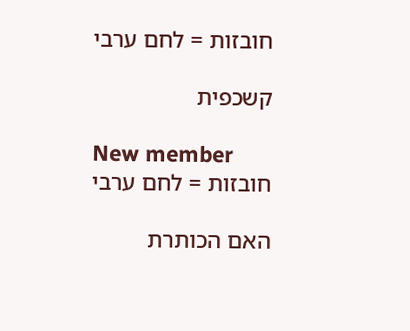חובזות = לחם ערבי

קשכפית

New member
חובזות = לחם ערבי

האם הכותרת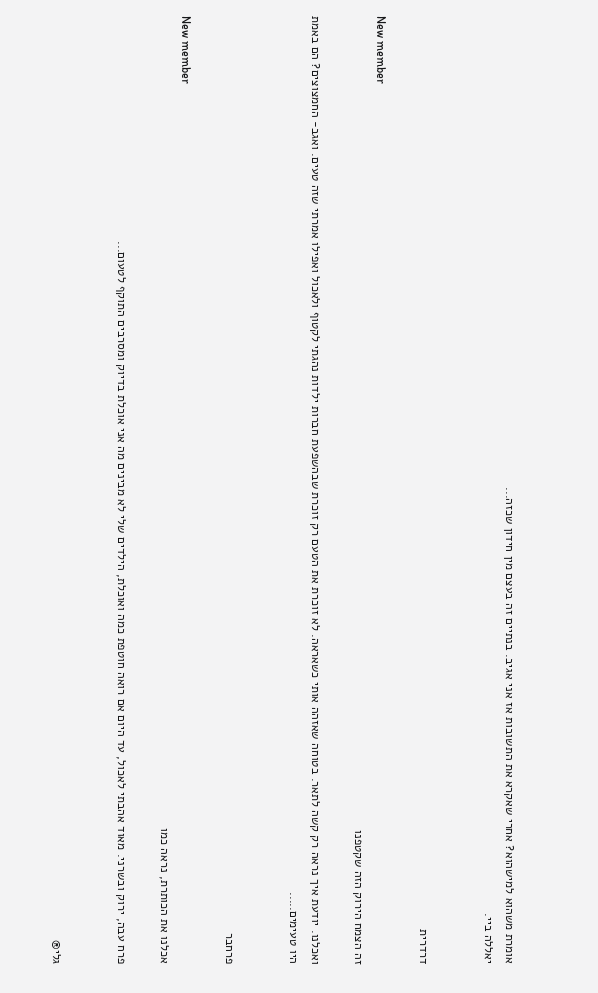אומרת משהוא למישהוא? אחרי שאקרא את התשובות אז אני אגיב. בנתיים זה בעצם מין חידון שכזה...
יאללה ביי.


דרדרית

New member
זה הצמח הירוק הזה שקטפנו

ואכלנו. יודעת איך נראה רק קשה לתאר. בטוחה שאזהה אותי כשאראה. לא זוכרת את הטעם רק זוכרת שבהשפעת חברות ילדות נהגתי לקטוף ולאכול ואפילו אמרתי שזה טעים. ואגב- החמצוצים? הם באמת היו טעימים.....


פרחבר

New member
אכלנו את הכותרת, נראה כמו

פרח עבה, ירוק ובשרני. מאוד אהבתי לאכול, עד היום אם רואה חוטפת כמה ואוכלת, הילדים שלי לא מבינים מה אני אוכלת בדיוק ומסרבים התוקף לטעום...


גלי®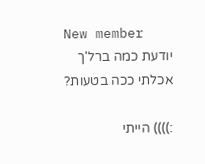New member
יודעת כמה ברל'ך אכלתי ככה בטעות?

:)))) הייתי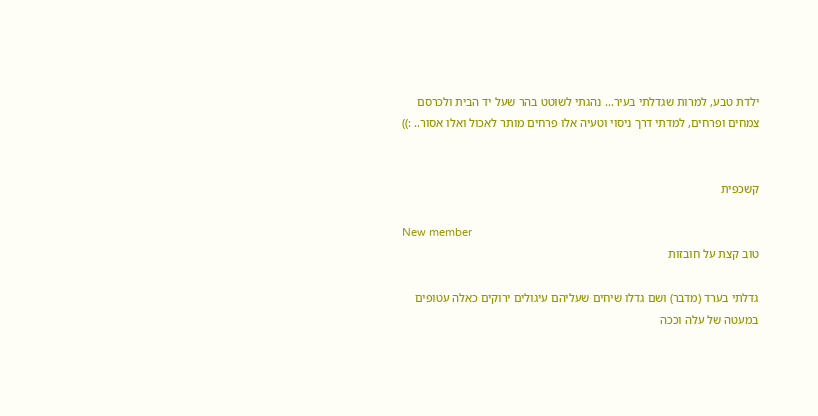ילדת טבע, למרות שגדלתי בעיר... נהגתי לשוטט בהר שעל יד הבית ולכרסם צמחים ופרחים, למדתי דרך ניסוי וטעיה אלו פרחים מותר לאכול ואלו אסור.. :))


קשכפית

New member
טוב קצת על חובזות

גדלתי בערד (מדבר) ושם גדלו שיחים שעליהם עיגולים ירוקים כאלה עטופים במעטה של עלה וככה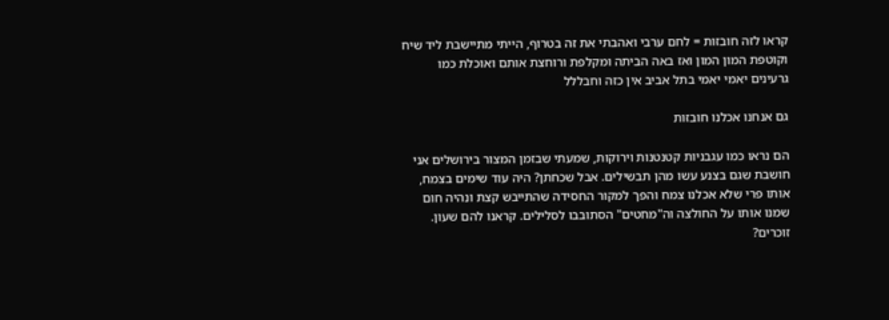קראו לזה חובזות = לחם ערבי ואהבתי את זה בטרוף, הייתי מתיישבת ליד שיח וקוטפת המון המון ואז באה הביתה ומקלפת ורוחצת אותם ואוכלת כמו גרעינים יאמי יאמי בתל אביב אין כזה וחבללל

גם אנחנו אכלנו חובזות

הם נראו כמו עגבניות קטנטנות וירוקות, שמעתי שבזמן המצור בירושלים אני חושבת שגם בצנע עשו מהן תבשילים. אבל שכחתן? היה עוד שימים בצמח, אותו פרי שלא אכלנו צמח והפך למקור החסידה שהתייבש קצת ונהיה חום שמנו אותו על החולצה וה"מחטים" הסתובבו לסלילים. קראנו להם שעון. זוכרים?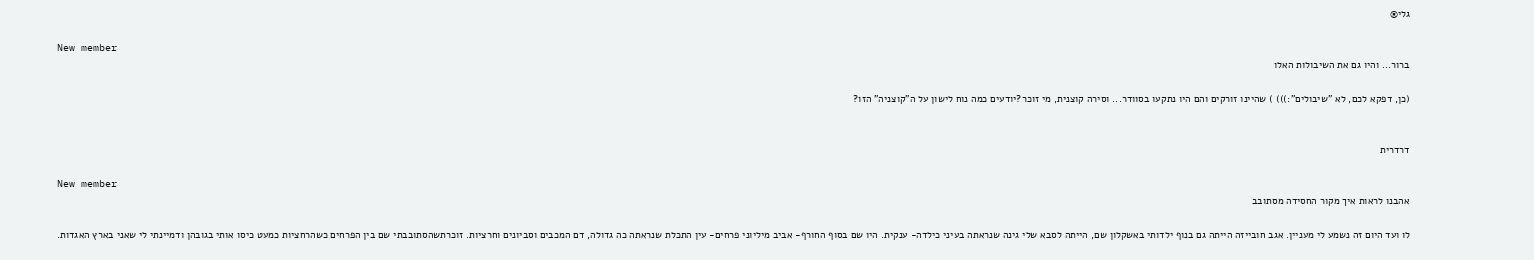גלי®

New member
ברור... והיו גם את השיבולות האלו

(כן, דפקא לכם, לא "שיבולים":))) ) שהיינו זורקים והם היו נתקעו בסוודר... וסירה קוצנית, מי זוכר?יודעים כמה נוח לישון על ה"קוצניה" הזו?


דרדרית

New member
אהבנו לראות איך מקור החסידה מסתובב

לו ועד היום זה נשמע לי מעניין. אגב חובייזה הייתה גם בנוף ילדותי באשקלון שם, הייתה לסבא שלי גינה שנראתה בעיני כילדה- ענקית. היו שם בסוף החורף- אביב מיליוני פרחים- עין התכלת שנראתה כה גדולה, דם המכבים וסביונים וחרציות. זוכרתשהסתובבתי שם בין הפרחים כשהרחציות כמעט כיסו אותי בגובהן ודמיינתי לי שאני בארץ האגדות.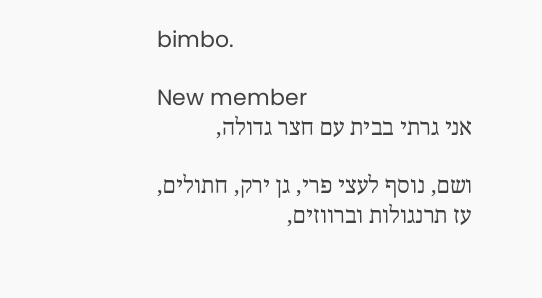bimbo.

New member
אני גרתי בבית עם חצר גדולה,

ושם, נוסף לעצי פרי, גן ירק, חתולים, עז תרנגולות וברווזים,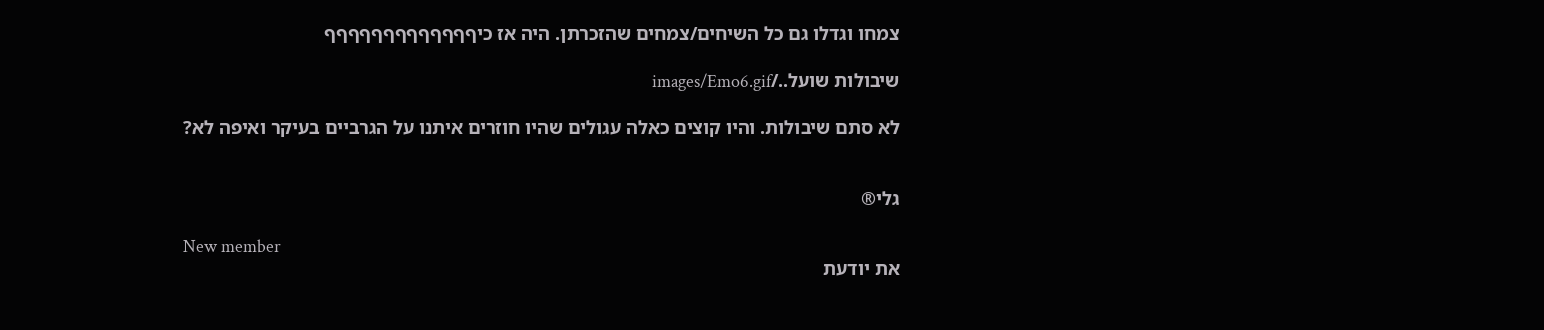צמחו וגדלו גם כל השיחים/צמחים שהזכרתן. היה אז כיףףףףףףףףףףףףף

שיבולות שועל../images/Emo6.gif

לא סתם שיבולות. והיו קוצים כאלה עגולים שהיו חוזרים איתנו על הגרביים בעיקר ואיפה לא?


גלי®

New member
את יודעת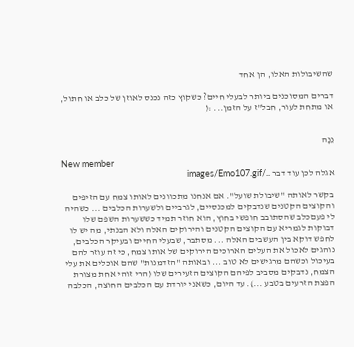שהשיבולות האלו, הן אחד

דברים המסוכנים ביותר לבעלי חיים? כשקוץ כזה נכנס לאוזן של כלב או חתול, או מתחת לעור, חבל"ז על הזמן... :(


נֵנָה

New member
אגלה לכן עוד דבר ../images/Emo107.gif

בקשר לאותה "שיבולת שועל". אם אנחנו מתכוונים לאותו צמח עם הזיפים והקוצים הקטנים שנדבקים למכנסיים, לגרביים ולשערות הכלבים ... כשהיה לי פעםכלב שהסתובב חופשי בחוץ, הוא חוזר תמיד כששערות השפם שלו דבוקות לגמריא עם הקוצים הקטנים והירוקים האלה ולא הבנתי, מה יש לו לחפש דוקא בין העשבים האלה ... מסתבר, שבעלי החיים ובעיקר הכלבים, נוהגים לאכול את העלים הארוכים הירוקים של אותו צמח, כי זה עוזר להם בעיכול וכשהם מרגישים לא טוב ... ובאותה "הזדמנות" שהם אוכלים את עלי הצמח, נדבקים מסביב לפיהם הקוצים הזעירים שלו (הרי זוהי אחת מצורת הפצת הזרעים בטבע ...). עד היום, כשאני יורדת עם הכלבים החוצה, הכלבה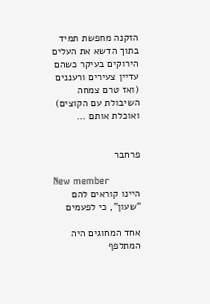הזקנה מחפשת תמיד בתוך הדשא את העלים הירוקים בעיקר כשהם עדיין צעירים ורעננים (ואז טרם צמחה השיבולת עם הקוצים) ואוכלת אותם ...


פרחבר

New member
היינו קוראים להם "שעון", כי לפעמים

אחד המחוגים היה המתלפף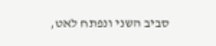סביב השני ונפתח לאט,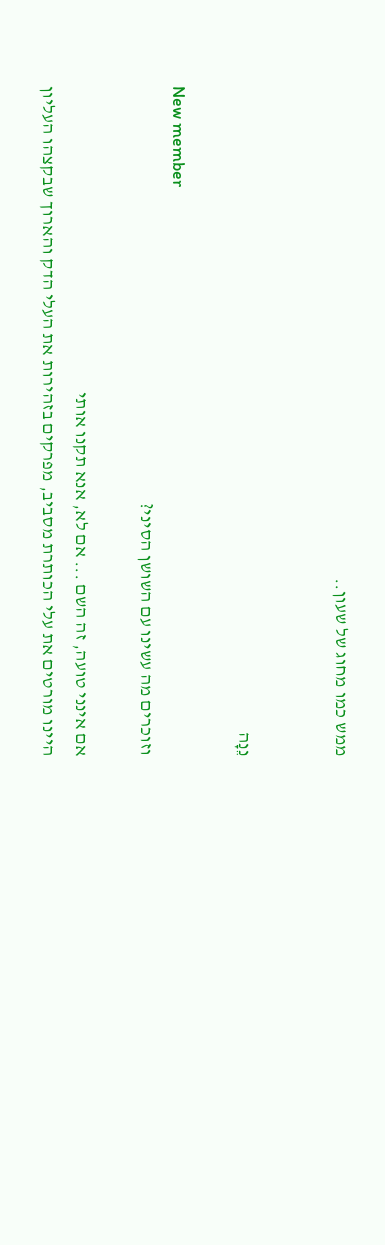ממש כמו מחוג של שעון..


נֵנָה

New member
וזוכרים מה עשינו עם השושן הסיני?

אם אינני טועה, זה השם ... אם לא, אנא תקנו אותי
היינו מורטים את עלי הכותרת מסביב, מפרקים בזהירות את העלי הדק והארוך שבקצהו העליון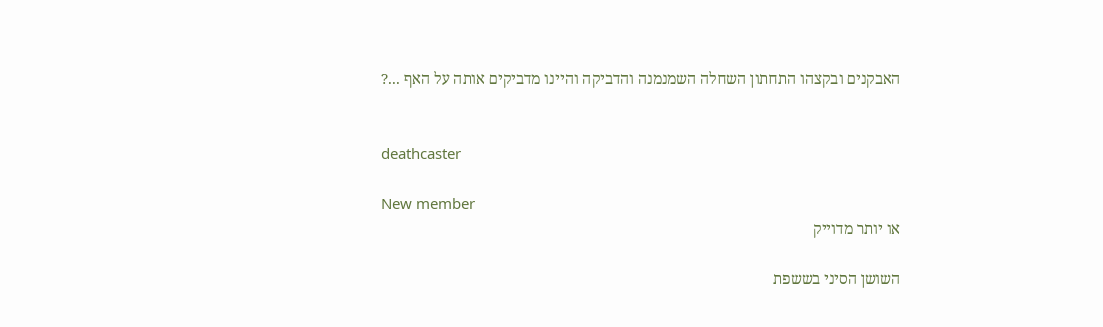האבקנים ובקצהו התחתון השחלה השמנמנה והדביקה והיינו מדביקים אותה על האף ...?


deathcaster

New member
או יותר מדוייק

השושן הסיני בששפת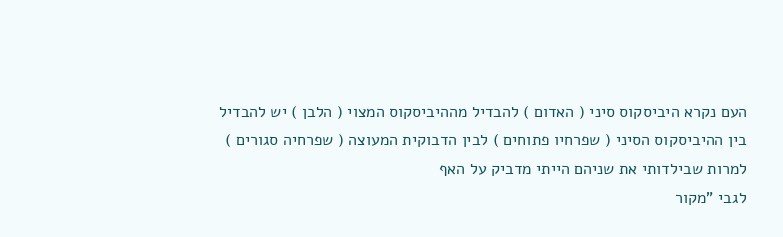העם נקרא היביסקוס סיני ( האדום ) להבדיל מההיביסקוס המצוי ( הלבן ) יש להבדיל בין ההיביסקוס הסיני ( שפרחיו פתוחים ) לבין הדבוקית המעוצה ( שפרחיה סגורים ) למרות שבילדותי את שניהם הייתי מדביק על האף
לגבי "מקור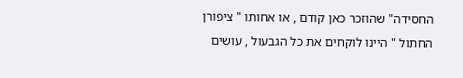החסידה" שהוזכר כאן קודם , או אחותו " ציפורן החתול " היינו לוקחים את כל הגבעול , עושים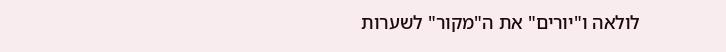לולאה ו"יורים" את ה"מקור" לשערות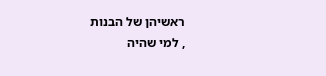ראשיהן של הבנות
, למי שהיה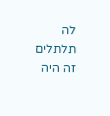לה תלתלים זה היה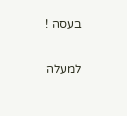בעסה !

למעלה